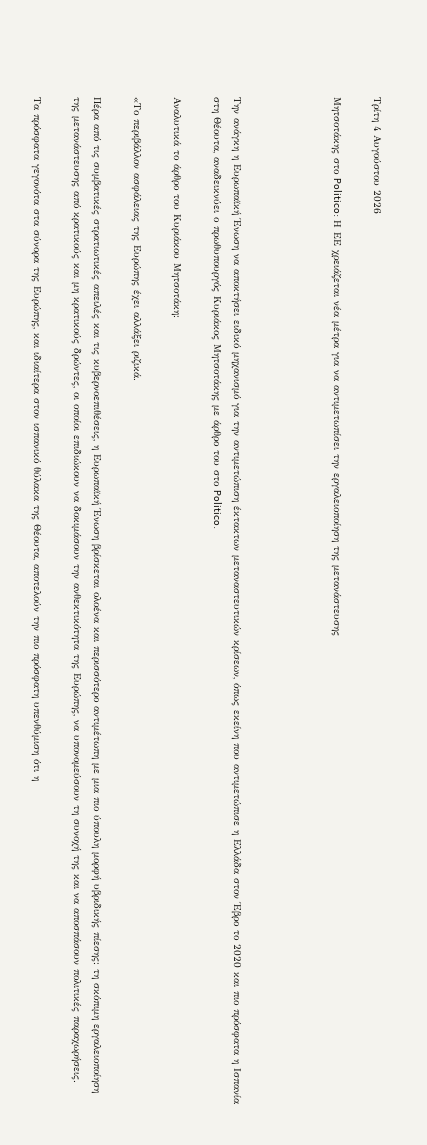Τρίτη 4 Αυγούστου 2026

Μητσοτάκης στο Politico: Η ΕΕ χρειάζεται νέα μέτρα για να αντιμετωπίσει την εργαλειοποίηση της μετανάστευσης




Την ανάγκη η Ευρωπαϊκή Ένωση να αποκτήσει ειδικό μηχανισμό για την αντιμετώπιση έκτακτων μεταναστευτικών κρίσεων, όπως εκείνη που αντιμετώπισε η Ελλάδα στον Έβρο το 2020 και πιο πρόσφατα η Ισπανία στη Θέουτα, αναδεικνύει ο πρωθυπουργός Κυριάκος Μητσοτάκης με άρθρο του στο Politico.

Αναλυτικά το άρθρο του Κυριάκου Μητσοτάκη:

«Το περιβάλλον ασφάλειας της Ευρώπης έχει αλλάξει ριζικά.

Πέρα από τις συμβατικές στρατιωτικές απειλές και τις κυβερνοεπιθέσεις, η Ευρωπαϊκή Ένωση βρίσκεται ολοένα και περισσότερο αντιμέτωπη με μια πιο ύπουλη μορφή υβριδικής πίεσης: τη σκόπιμη εργαλειοποίηση της μετανάστευσης από κρατικούς και μη κρατικούς δρώντες, οι οποίοι επιδιώκουν να δοκιμάσουν την ανθεκτικότητα της Ευρώπης, να υπονομεύσουν τη συνοχή της και να αποσπάσουν πολιτικές παραχωρήσεις.

Τα πρόσφατα γεγονότα στα σύνορα της Ευρώπης, και ιδιαίτερα στον ισπανικό θύλακα της Θέουτα, αποτελούν την πιο πρόσφατη υπενθύμιση ότι η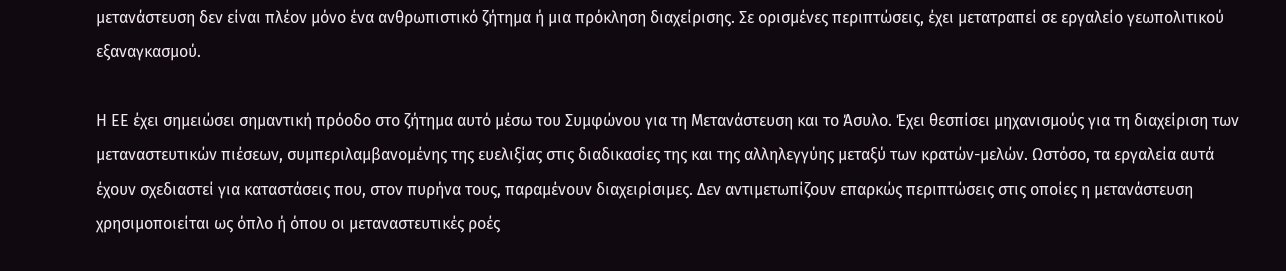μετανάστευση δεν είναι πλέον μόνο ένα ανθρωπιστικό ζήτημα ή μια πρόκληση διαχείρισης. Σε ορισμένες περιπτώσεις, έχει μετατραπεί σε εργαλείο γεωπολιτικού εξαναγκασμού.

Η ΕΕ έχει σημειώσει σημαντική πρόοδο στο ζήτημα αυτό μέσω του Συμφώνου για τη Μετανάστευση και το Άσυλο. Έχει θεσπίσει μηχανισμούς για τη διαχείριση των μεταναστευτικών πιέσεων, συμπεριλαμβανομένης της ευελιξίας στις διαδικασίες της και της αλληλεγγύης μεταξύ των κρατών-μελών. Ωστόσο, τα εργαλεία αυτά έχουν σχεδιαστεί για καταστάσεις που, στον πυρήνα τους, παραμένουν διαχειρίσιμες. Δεν αντιμετωπίζουν επαρκώς περιπτώσεις στις οποίες η μετανάστευση χρησιμοποιείται ως όπλο ή όπου οι μεταναστευτικές ροές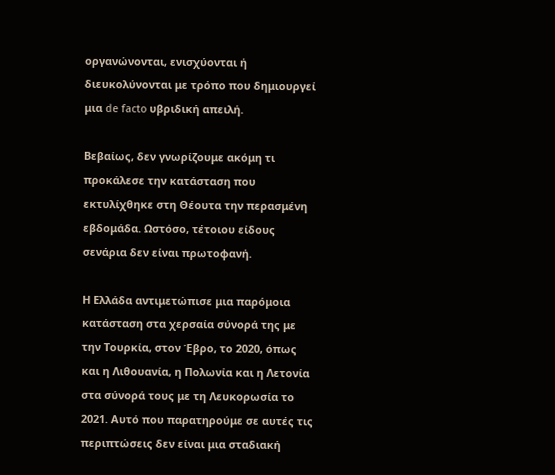οργανώνονται, ενισχύονται ή διευκολύνονται με τρόπο που δημιουργεί μια de facto υβριδική απειλή.

Βεβαίως, δεν γνωρίζουμε ακόμη τι προκάλεσε την κατάσταση που εκτυλίχθηκε στη Θέουτα την περασμένη εβδομάδα. Ωστόσο, τέτοιου είδους σενάρια δεν είναι πρωτοφανή.

Η Ελλάδα αντιμετώπισε μια παρόμοια κατάσταση στα χερσαία σύνορά της με την Τουρκία, στον Έβρο, το 2020, όπως και η Λιθουανία, η Πολωνία και η Λετονία στα σύνορά τους με τη Λευκορωσία το 2021. Αυτό που παρατηρούμε σε αυτές τις περιπτώσεις δεν είναι μια σταδιακή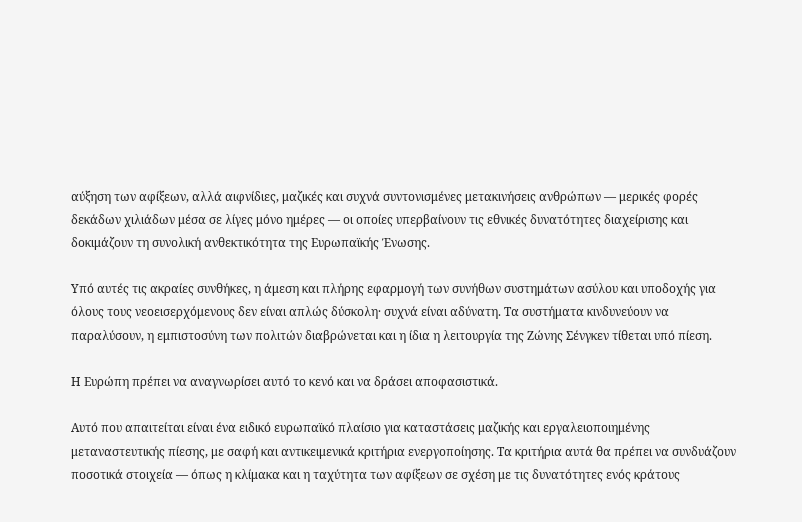αύξηση των αφίξεων, αλλά αιφνίδιες, μαζικές και συχνά συντονισμένες μετακινήσεις ανθρώπων — μερικές φορές δεκάδων χιλιάδων μέσα σε λίγες μόνο ημέρες — οι οποίες υπερβαίνουν τις εθνικές δυνατότητες διαχείρισης και δοκιμάζουν τη συνολική ανθεκτικότητα της Ευρωπαϊκής Ένωσης.

Υπό αυτές τις ακραίες συνθήκες, η άμεση και πλήρης εφαρμογή των συνήθων συστημάτων ασύλου και υποδοχής για όλους τους νεοεισερχόμενους δεν είναι απλώς δύσκολη· συχνά είναι αδύνατη. Τα συστήματα κινδυνεύουν να παραλύσουν, η εμπιστοσύνη των πολιτών διαβρώνεται και η ίδια η λειτουργία της Ζώνης Σένγκεν τίθεται υπό πίεση.

Η Ευρώπη πρέπει να αναγνωρίσει αυτό το κενό και να δράσει αποφασιστικά.

Αυτό που απαιτείται είναι ένα ειδικό ευρωπαϊκό πλαίσιο για καταστάσεις μαζικής και εργαλειοποιημένης μεταναστευτικής πίεσης, με σαφή και αντικειμενικά κριτήρια ενεργοποίησης. Τα κριτήρια αυτά θα πρέπει να συνδυάζουν ποσοτικά στοιχεία — όπως η κλίμακα και η ταχύτητα των αφίξεων σε σχέση με τις δυνατότητες ενός κράτους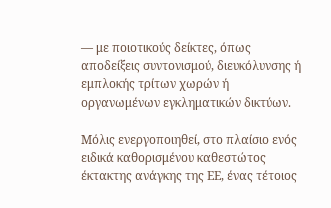— με ποιοτικούς δείκτες, όπως αποδείξεις συντονισμού, διευκόλυνσης ή εμπλοκής τρίτων χωρών ή οργανωμένων εγκληματικών δικτύων.

Μόλις ενεργοποιηθεί, στο πλαίσιο ενός ειδικά καθορισμένου καθεστώτος έκτακτης ανάγκης της ΕΕ, ένας τέτοιος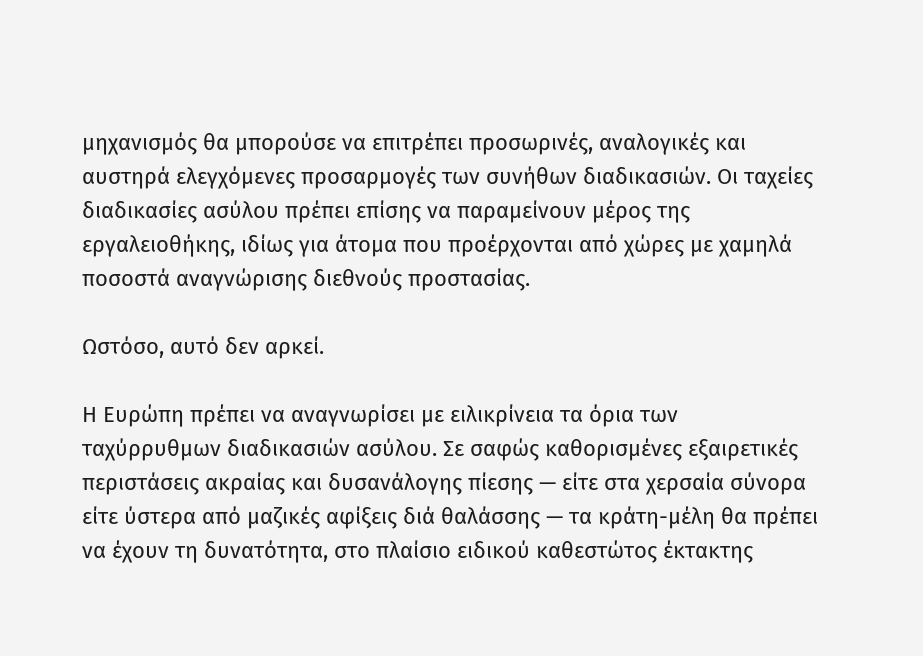μηχανισμός θα μπορούσε να επιτρέπει προσωρινές, αναλογικές και αυστηρά ελεγχόμενες προσαρμογές των συνήθων διαδικασιών. Οι ταχείες διαδικασίες ασύλου πρέπει επίσης να παραμείνουν μέρος της εργαλειοθήκης, ιδίως για άτομα που προέρχονται από χώρες με χαμηλά ποσοστά αναγνώρισης διεθνούς προστασίας.

Ωστόσο, αυτό δεν αρκεί.

Η Ευρώπη πρέπει να αναγνωρίσει με ειλικρίνεια τα όρια των ταχύρρυθμων διαδικασιών ασύλου. Σε σαφώς καθορισμένες εξαιρετικές περιστάσεις ακραίας και δυσανάλογης πίεσης — είτε στα χερσαία σύνορα είτε ύστερα από μαζικές αφίξεις διά θαλάσσης — τα κράτη-μέλη θα πρέπει να έχουν τη δυνατότητα, στο πλαίσιο ειδικού καθεστώτος έκτακτης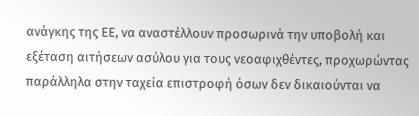ανάγκης της ΕΕ, να αναστέλλουν προσωρινά την υποβολή και εξέταση αιτήσεων ασύλου για τους νεοαφιχθέντες, προχωρώντας παράλληλα στην ταχεία επιστροφή όσων δεν δικαιούνται να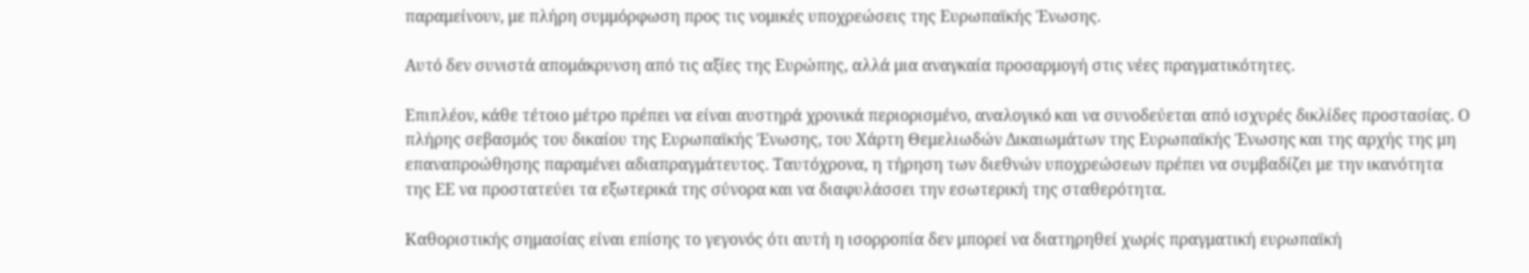παραμείνουν, με πλήρη συμμόρφωση προς τις νομικές υποχρεώσεις της Ευρωπαϊκής Ένωσης.

Αυτό δεν συνιστά απομάκρυνση από τις αξίες της Ευρώπης, αλλά μια αναγκαία προσαρμογή στις νέες πραγματικότητες.

Επιπλέον, κάθε τέτοιο μέτρο πρέπει να είναι αυστηρά χρονικά περιορισμένο, αναλογικό και να συνοδεύεται από ισχυρές δικλίδες προστασίας. Ο πλήρης σεβασμός του δικαίου της Ευρωπαϊκής Ένωσης, του Χάρτη Θεμελιωδών Δικαιωμάτων της Ευρωπαϊκής Ένωσης και της αρχής της μη επαναπροώθησης παραμένει αδιαπραγμάτευτος. Ταυτόχρονα, η τήρηση των διεθνών υποχρεώσεων πρέπει να συμβαδίζει με την ικανότητα της ΕΕ να προστατεύει τα εξωτερικά της σύνορα και να διαφυλάσσει την εσωτερική της σταθερότητα.

Καθοριστικής σημασίας είναι επίσης το γεγονός ότι αυτή η ισορροπία δεν μπορεί να διατηρηθεί χωρίς πραγματική ευρωπαϊκή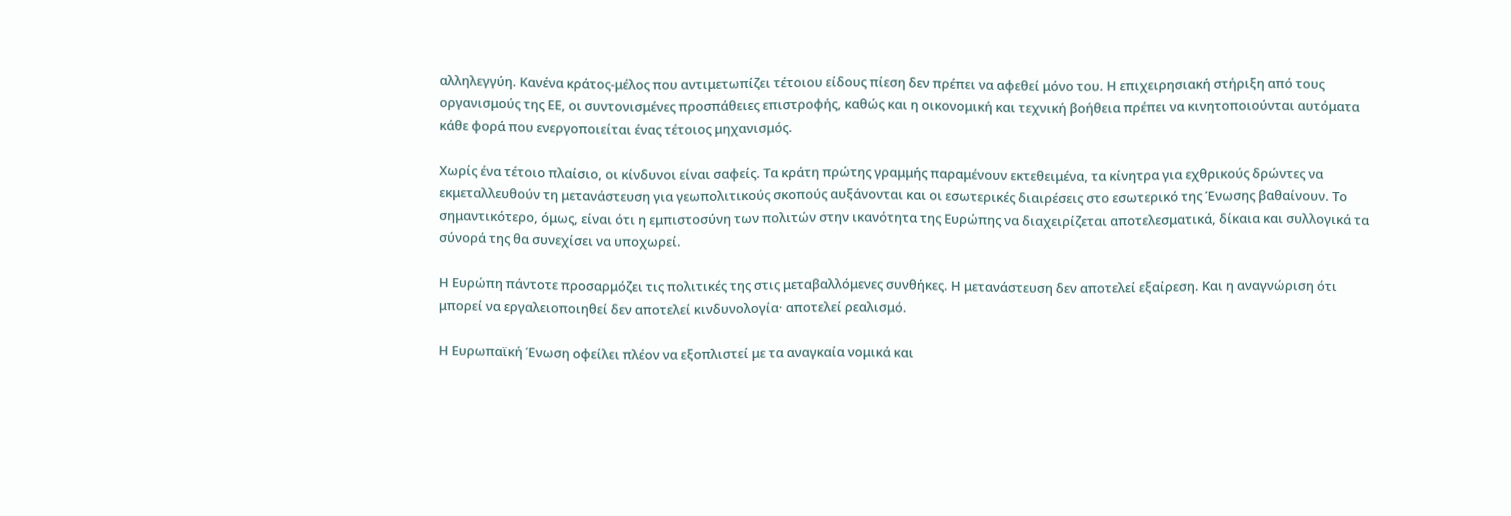αλληλεγγύη. Κανένα κράτος-μέλος που αντιμετωπίζει τέτοιου είδους πίεση δεν πρέπει να αφεθεί μόνο του. Η επιχειρησιακή στήριξη από τους οργανισμούς της ΕΕ, οι συντονισμένες προσπάθειες επιστροφής, καθώς και η οικονομική και τεχνική βοήθεια πρέπει να κινητοποιούνται αυτόματα κάθε φορά που ενεργοποιείται ένας τέτοιος μηχανισμός.

Χωρίς ένα τέτοιο πλαίσιο, οι κίνδυνοι είναι σαφείς. Τα κράτη πρώτης γραμμής παραμένουν εκτεθειμένα, τα κίνητρα για εχθρικούς δρώντες να εκμεταλλευθούν τη μετανάστευση για γεωπολιτικούς σκοπούς αυξάνονται και οι εσωτερικές διαιρέσεις στο εσωτερικό της Ένωσης βαθαίνουν. Το σημαντικότερο, όμως, είναι ότι η εμπιστοσύνη των πολιτών στην ικανότητα της Ευρώπης να διαχειρίζεται αποτελεσματικά, δίκαια και συλλογικά τα σύνορά της θα συνεχίσει να υποχωρεί.

Η Ευρώπη πάντοτε προσαρμόζει τις πολιτικές της στις μεταβαλλόμενες συνθήκες. Η μετανάστευση δεν αποτελεί εξαίρεση. Και η αναγνώριση ότι μπορεί να εργαλειοποιηθεί δεν αποτελεί κινδυνολογία· αποτελεί ρεαλισμό.

Η Ευρωπαϊκή Ένωση οφείλει πλέον να εξοπλιστεί με τα αναγκαία νομικά και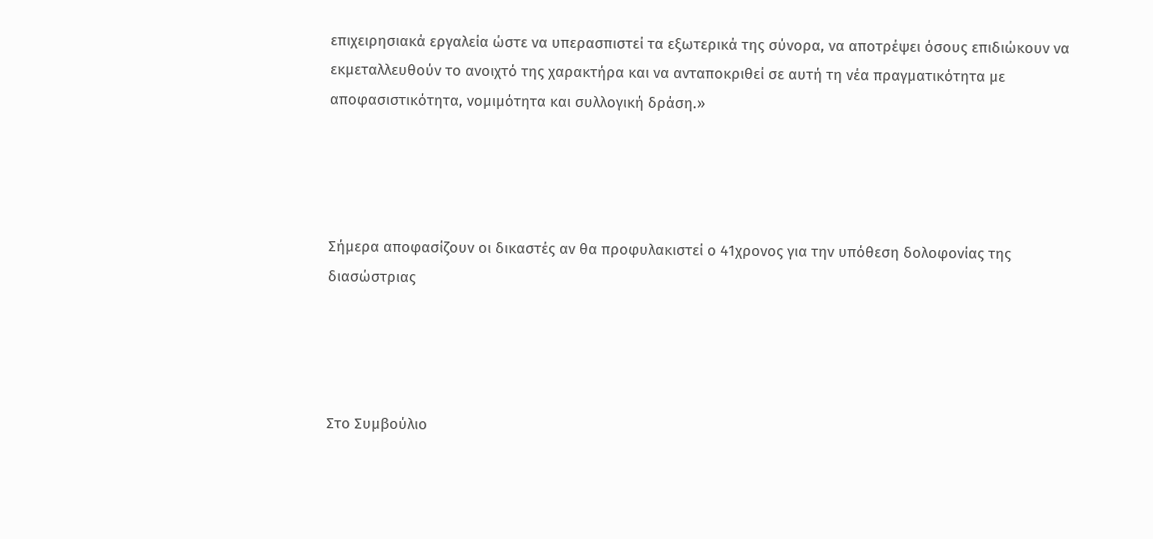επιχειρησιακά εργαλεία ώστε να υπερασπιστεί τα εξωτερικά της σύνορα, να αποτρέψει όσους επιδιώκουν να εκμεταλλευθούν το ανοιχτό της χαρακτήρα και να ανταποκριθεί σε αυτή τη νέα πραγματικότητα με αποφασιστικότητα, νομιμότητα και συλλογική δράση.»




Σήμερα αποφασίζουν οι δικαστές αν θα προφυλακιστεί ο 41χρονος για την υπόθεση δολοφονίας της διασώστριας




Στο Συμβούλιο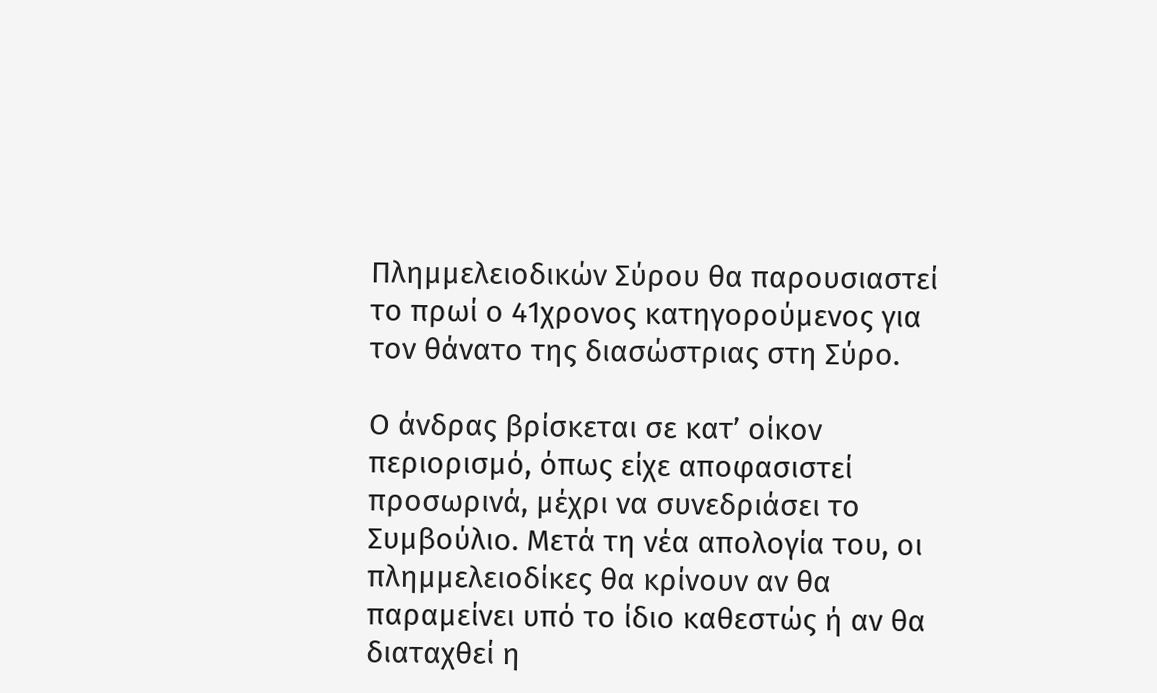Πλημμελειοδικών Σύρου θα παρουσιαστεί το πρωί ο 41χρονος κατηγορούμενος για τον θάνατο της διασώστριας στη Σύρο.

Ο άνδρας βρίσκεται σε κατ’ οίκον περιορισμό, όπως είχε αποφασιστεί προσωρινά, μέχρι να συνεδριάσει το Συμβούλιο. Μετά τη νέα απολογία του, οι πλημμελειοδίκες θα κρίνουν αν θα παραμείνει υπό το ίδιο καθεστώς ή αν θα διαταχθεί η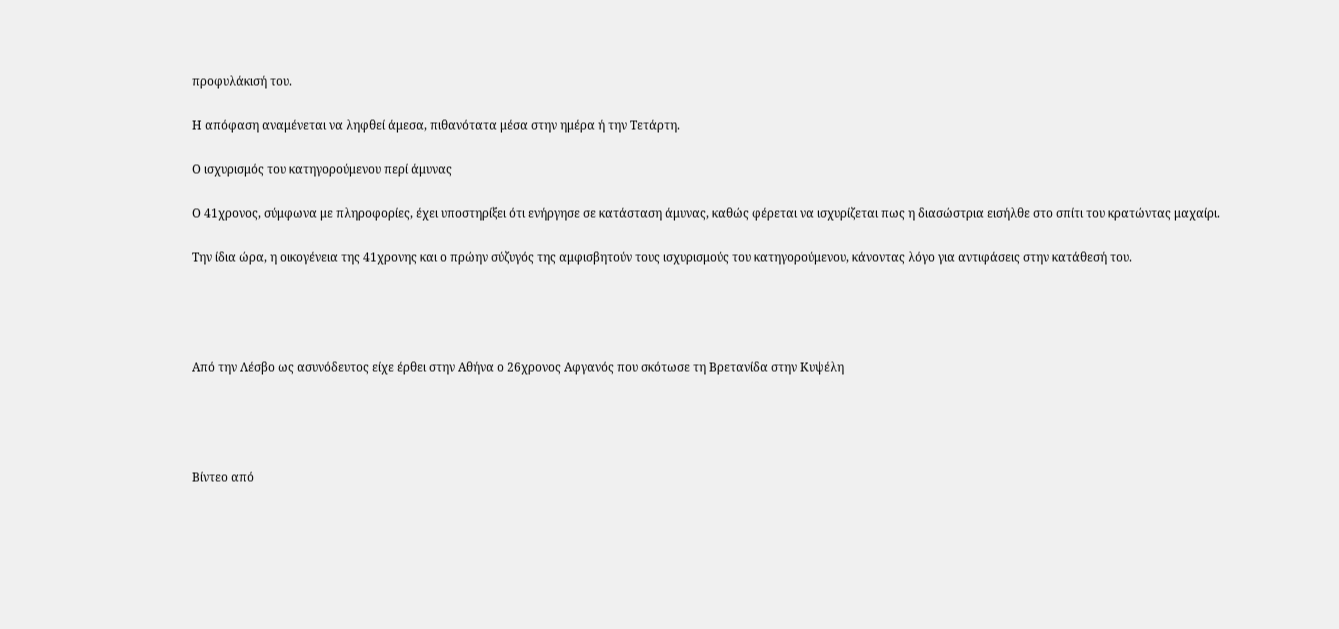προφυλάκισή του.

Η απόφαση αναμένεται να ληφθεί άμεσα, πιθανότατα μέσα στην ημέρα ή την Τετάρτη.

Ο ισχυρισμός του κατηγορούμενου περί άμυνας

Ο 41χρονος, σύμφωνα με πληροφορίες, έχει υποστηρίξει ότι ενήργησε σε κατάσταση άμυνας, καθώς φέρεται να ισχυρίζεται πως η διασώστρια εισήλθε στο σπίτι του κρατώντας μαχαίρι.

Την ίδια ώρα, η οικογένεια της 41χρονης και ο πρώην σύζυγός της αμφισβητούν τους ισχυρισμούς του κατηγορούμενου, κάνοντας λόγο για αντιφάσεις στην κατάθεσή του.




Από την Λέσβο ως ασυνόδευτος είχε έρθει στην Αθήνα ο 26χρονος Αφγανός που σκότωσε τη Βρετανίδα στην Κυψέλη




Βίντεο από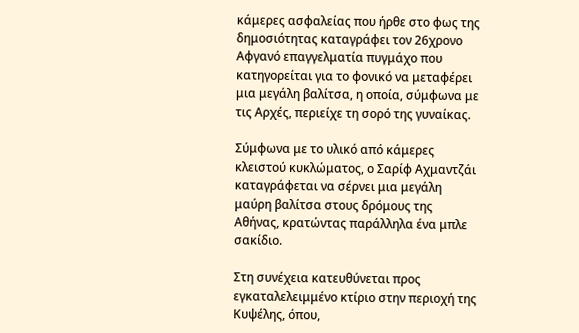κάμερες ασφαλείας που ήρθε στο φως της δημοσιότητας καταγράφει τον 26χρονο Αφγανό επαγγελματία πυγμάχο που κατηγορείται για το φονικό να μεταφέρει μια μεγάλη βαλίτσα, η οποία, σύμφωνα με τις Αρχές, περιείχε τη σορό της γυναίκας.

Σύμφωνα με το υλικό από κάμερες κλειστού κυκλώματος, ο Σαρίφ Αχμαντζάι καταγράφεται να σέρνει μια μεγάλη μαύρη βαλίτσα στους δρόμους της Αθήνας, κρατώντας παράλληλα ένα μπλε σακίδιο.

Στη συνέχεια κατευθύνεται προς εγκαταλελειμμένο κτίριο στην περιοχή της Κυψέλης, όπου,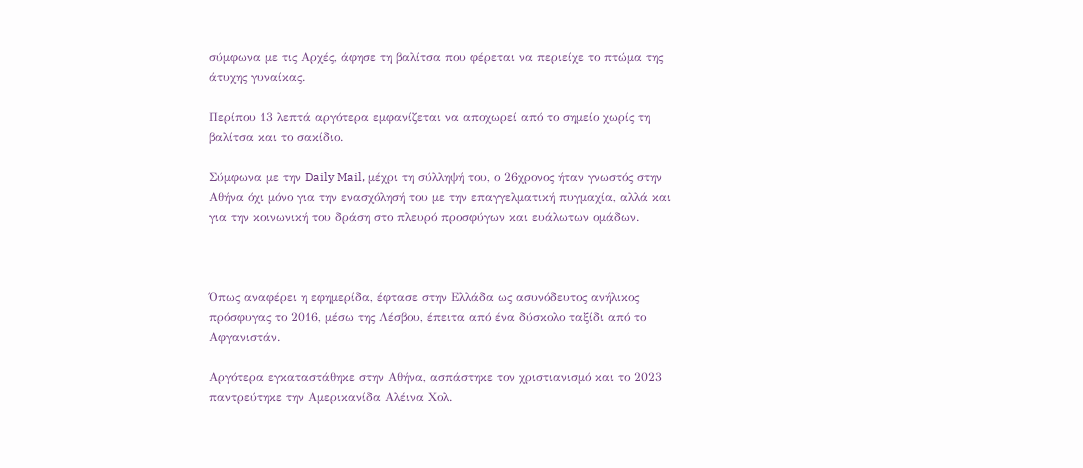σύμφωνα με τις Αρχές, άφησε τη βαλίτσα που φέρεται να περιείχε το πτώμα της άτυχης γυναίκας.

Περίπου 13 λεπτά αργότερα εμφανίζεται να αποχωρεί από το σημείο χωρίς τη βαλίτσα και το σακίδιο.

Σύμφωνα με την Daily Mail, μέχρι τη σύλληψή του, ο 26χρονος ήταν γνωστός στην Αθήνα όχι μόνο για την ενασχόλησή του με την επαγγελματική πυγμαχία, αλλά και για την κοινωνική του δράση στο πλευρό προσφύγων και ευάλωτων ομάδων.



Όπως αναφέρει η εφημερίδα, έφτασε στην Ελλάδα ως ασυνόδευτος ανήλικος πρόσφυγας το 2016, μέσω της Λέσβου, έπειτα από ένα δύσκολο ταξίδι από το Αφγανιστάν.

Αργότερα εγκαταστάθηκε στην Αθήνα, ασπάστηκε τον χριστιανισμό και το 2023 παντρεύτηκε την Αμερικανίδα Αλέινα Χολ.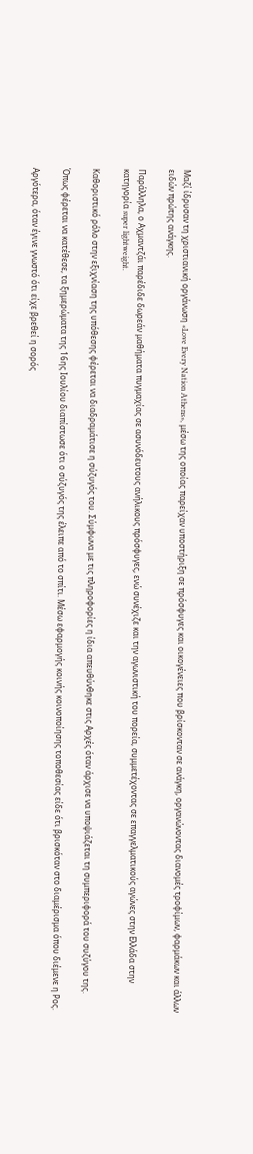Μαζί ίδρυσαν τη χριστιανική οργάνωση «Love Every Nation Athens», μέσω της οποίας παρείχαν υποστήριξη σε πρόσφυγες και οικογένειες που βρίσκονταν σε ανάγκη, οργανώνοντας διανομές τροφίμων, φαρμάκων και άλλων ειδών πρώτης ανάγκης.

Παράλληλα, ο Αχμαντζάι παρέδιδε δωρεάν μαθήματα πυγμαχίας σε ασυνόδευτους ανήλικους πρόσφυγες, ενώ συνέχιζε και την αγωνιστική του πορεία, συμμετέχοντας σε επαγγελματικούς αγώνες στην Ελλάδα στην κατηγορία super lightweight.

Καθοριστικό ρόλο στην εξιχνίαση της υπόθεσης φέρεται να διαδραμάτισε η σύζυγός του. Σύμφωνα με τις πληροφορίες η ίδια απευθύνθηκε στις Αρχές όταν άρχισε να υποψιάζεται τη συμπεριφορά του συζύγου της.

Όπως φέρεται να κατέθεσε, τα ξημερώματα της 16ης Ιουλίου διαπίστωσε ότι ο σύζυγός της έλειπε από το σπίτι. Μέσω εφαρμογής κοινής κοινοποίησης τοποθεσίας είδε ότι βρισκόταν στο διαμέρισμα όπου διέμενε η Ρος.

Αργότερα, όταν έγινε γνωστό ότι είχε βρεθεί η σορός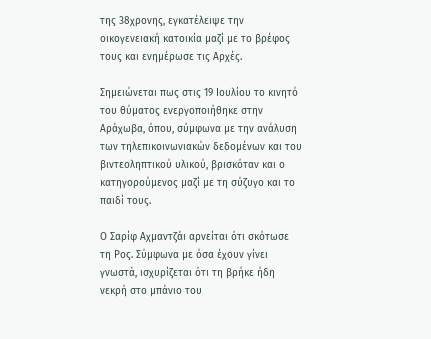της 38χρονης, εγκατέλειψε την οικογενειακή κατοικία μαζί με το βρέφος τους και ενημέρωσε τις Αρχές.

Σημειώνεται πως στις 19 Ιουλίου το κινητό του θύματος ενεργοποιήθηκε στην Αράχωβα, όπου, σύμφωνα με την ανάλυση των τηλεπικοινωνιακών δεδομένων και του βιντεοληπτικού υλικού, βρισκόταν και ο κατηγορούμενος μαζί με τη σύζυγο και το παιδί τους.

Ο Σαρίφ Αχμαντζάι αρνείται ότι σκότωσε τη Ρος. Σύμφωνα με όσα έχουν γίνει γνωστά, ισχυρίζεται ότι τη βρήκε ήδη νεκρή στο μπάνιο του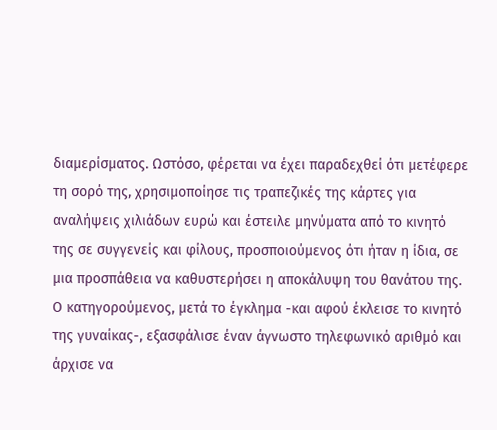διαμερίσματος. Ωστόσο, φέρεται να έχει παραδεχθεί ότι μετέφερε τη σορό της, χρησιμοποίησε τις τραπεζικές της κάρτες για αναλήψεις χιλιάδων ευρώ και έστειλε μηνύματα από το κινητό της σε συγγενείς και φίλους, προσποιούμενος ότι ήταν η ίδια, σε μια προσπάθεια να καθυστερήσει η αποκάλυψη του θανάτου της. Ο κατηγορούμενος, μετά το έγκλημα -και αφού έκλεισε το κινητό της γυναίκας-, εξασφάλισε έναν άγνωστο τηλεφωνικό αριθμό και άρχισε να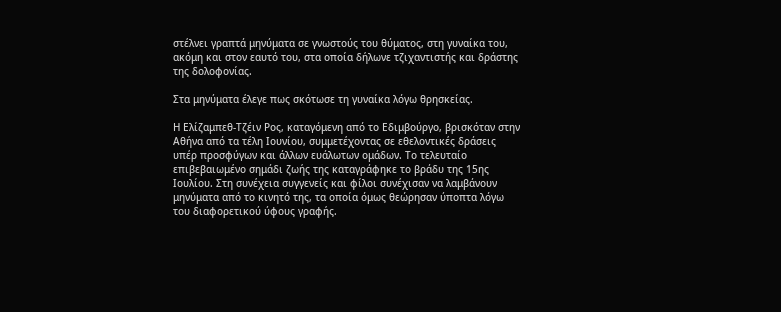στέλνει γραπτά μηνύματα σε γνωστούς του θύματος, στη γυναίκα του, ακόμη και στον εαυτό του, στα οποία δήλωνε τζιχαντιστής και δράστης της δολοφονίας.

Στα μηνύματα έλεγε πως σκότωσε τη γυναίκα λόγω θρησκείας.

Η Ελίζαμπεθ-Τζέιν Ρος, καταγόμενη από το Εδιμβούργο, βρισκόταν στην Αθήνα από τα τέλη Ιουνίου, συμμετέχοντας σε εθελοντικές δράσεις υπέρ προσφύγων και άλλων ευάλωτων ομάδων. Το τελευταίο επιβεβαιωμένο σημάδι ζωής της καταγράφηκε το βράδυ της 15ης Ιουλίου. Στη συνέχεια συγγενείς και φίλοι συνέχισαν να λαμβάνουν μηνύματα από το κινητό της, τα οποία όμως θεώρησαν ύποπτα λόγω του διαφορετικού ύφους γραφής.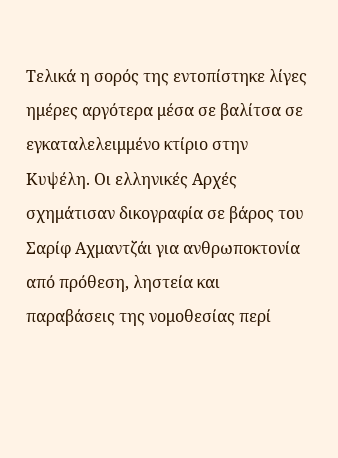Τελικά η σορός της εντοπίστηκε λίγες ημέρες αργότερα μέσα σε βαλίτσα σε εγκαταλελειμμένο κτίριο στην Κυψέλη. Οι ελληνικές Αρχές σχημάτισαν δικογραφία σε βάρος του Σαρίφ Αχμαντζάι για ανθρωποκτονία από πρόθεση, ληστεία και παραβάσεις της νομοθεσίας περί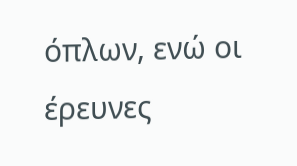όπλων, ενώ οι έρευνες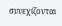συνεχίζονται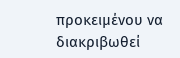προκειμένου να διακριβωθεί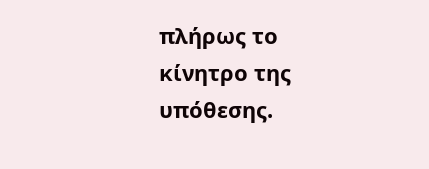πλήρως το κίνητρο της υπόθεσης.